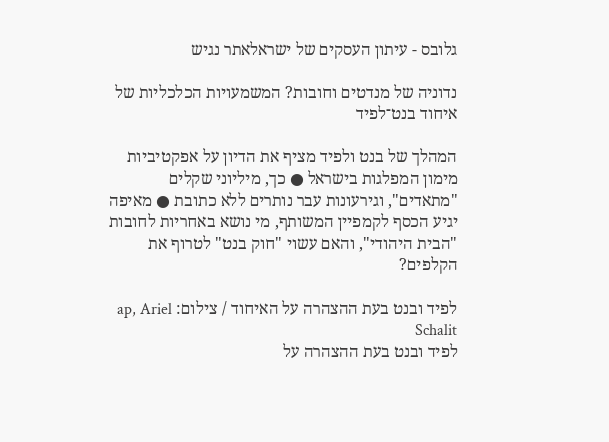גלובס - עיתון העסקים של ישראלאתר נגיש

נדוניה של מנדטים וחובות? המשמעויות הכלכליות של איחוד בנט־לפיד

המהלך של בנט ולפיד מציף את הדיון על אפקטיביות מימון המפלגות בישראל ● כך, מיליוני שקלים "מתאדים", וגירעונות עבר נותרים ללא כתובת ● מאיפה יגיע הכסף לקמפיין המשותף, מי נושא באחריות לחובות "הבית היהודי", והאם עשוי "חוק בנט" לטרוף את הקלפים?

לפיד ובנט בעת ההצהרה על האיחוד / צילום: ap, Ariel Schalit
לפיד ובנט בעת ההצהרה על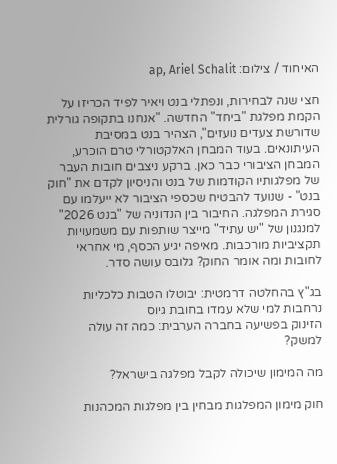האיחוד / צילום: ap, Ariel Schalit

חצי שנה לבחירות, ונפתלי בנט ויאיר לפיד הכריזו על הקמת מפלגת "ביחד" החדשה. "אנחנו בתקופה גורלית שדורשת צעדים נועזים", הצהיר בנט במסיבת העיתונאים. בעוד המבחן האלקטורלי טרם הוכרע, המבחן הציבורי כבר כאן. ברקע ניצבים חובות העבר של מפלגותיו הקודמות של בנט והניסיון לקדם את "חוק בנט" - שנועד להבטיח שכספי הציבור לא ייעלמו עם סגירת המפלגה. החיבור בין הנדוניה של "בנט 2026" למנגנון של "יש עתיד" מייצר שותפות עם משמעויות תקציביות מורכבות. מאיפה יגיע הכסף, מי אחראי לחובות ומה אומר החוק? גלובס עושה סדר.

בג"ץ בהחלטה דרמטית: יבוטלו הטבות כלכליות נרחבות למי שלא עמדו בחובת גיוס
הזינוק בפשיעה בחברה הערבית: כמה זה עולה למשק?

מה המימון שיכולה לקבל מפלגה בישראל?

חוק מימון המפלגות מבחין בין מפלגות המכהנות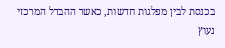בכנסת לבין מפלגות חדשות, כאשר ההבדל המרכזי נעוץ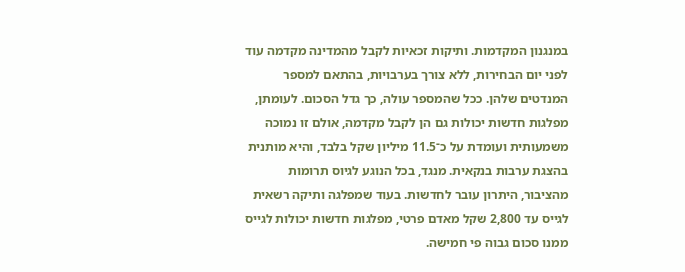במנגנון המקדמות. ותיקות זכאיות לקבל מהמדינה מקדמה עוד לפני יום הבחירות, ללא צורך בערבויות, בהתאם למספר המנדטים שלהן. ככל שהמספר עולה, כך גדל הסכום. לעומתן, מפלגות חדשות יכולות גם הן לקבל מקדמה, אולם זו נמוכה משמעותית ועומדת על כ־11.5 מיליון שקל בלבד, והיא מותנית בהצגת ערבות בנקאית. מנגד, בכל הנוגע לגיוס תרומות מהציבור, היתרון עובר לחדשות. בעוד שמפלגה ותיקה רשאית לגייס עד 2,800 שקל מאדם פרטי, מפלגות חדשות יכולות לגייס ממנו סכום גבוה פי חמישה.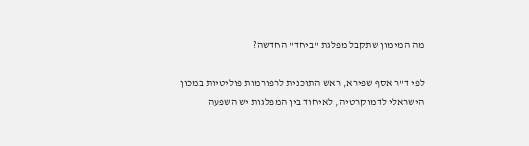מה המימון שתקבל מפלגת "ביחד" החדשה?

לפי ד"ר אסף שפירא, ראש התוכנית לרפורמות פוליטיות במכון הישראלי לדמוקרטיה, לאיחוד בין המפלגות יש השפעה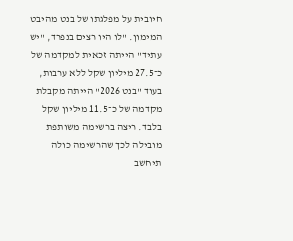חיובית על מפלגתו של בנט מהיבט המימון. "לו היו רצים בנפרד, "יש עתיד" הייתה זכאית למקדמה של כ־27.5 מיליון שקל ללא ערבות, בעוד "בנט 2026" הייתה מקבלת מקדמה של כ־11.5 מיליון שקל בלבד. ריצה ברשימה משותפת מובילה לכך שהרשימה כולה תיחשב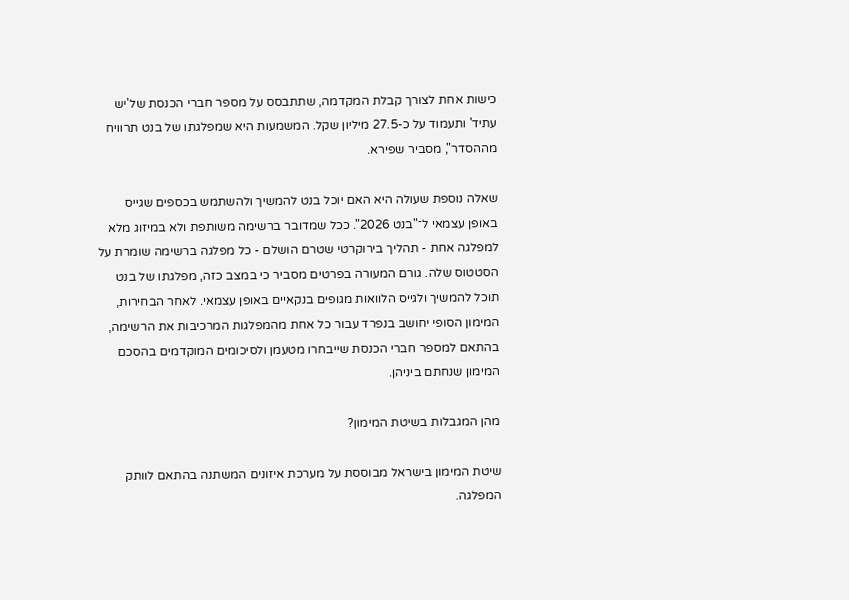כישות אחת לצורך קבלת המקדמה, שתתבסס על מספר חברי הכנסת של'יש עתיד' ותעמוד על כ-27.5 מיליון שקל. המשמעות היא שמפלגתו של בנט תרוויח מההסדר", מסביר שפירא.

שאלה נוספת שעולה היא האם יוכל בנט להמשיך ולהשתמש בכספים שגייס באופן עצמאי ל־"בנט 2026". ככל שמדובר ברשימה משותפת ולא במיזוג מלא למפלגה אחת - תהליך בירוקרטי שטרם הושלם - כל מפלגה ברשימה שומרת על הסטטוס שלה. גורם המעורה בפרטים מסביר כי במצב כזה, מפלגתו של בנט תוכל להמשיך ולגייס הלוואות מגופים בנקאיים באופן עצמאי. לאחר הבחירות, המימון הסופי יחושב בנפרד עבור כל אחת מהמפלגות המרכיבות את הרשימה, בהתאם למספר חברי הכנסת שייבחרו מטעמן ולסיכומים המוקדמים בהסכם המימון שנחתם ביניהן.

מהן המגבלות בשיטת המימון?

שיטת המימון בישראל מבוססת על מערכת איזונים המשתנה בהתאם לוותק המפלגה.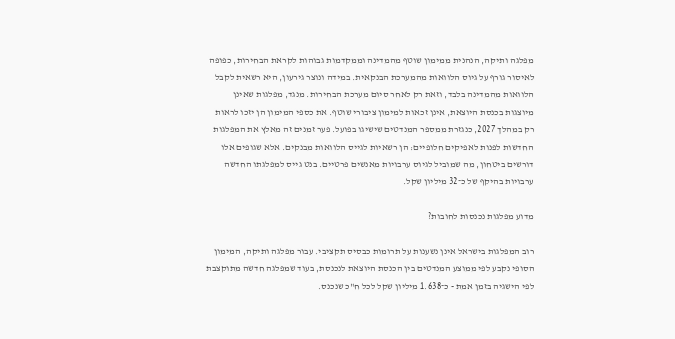מפלגה ותיקה, הנהנית ממימון שוטף מהמדינה וממקדמות גבוהות לקראת הבחירות, כפופה לאיסור גורף על גיוס הלוואות מהמערכת הבנקאית. במידה ונוצר גירעון, היא רשאית לקבל הלוואות מהמדינה בלבד, וזאת רק לאחר סיום מערכת הבחירות. מנגד, מפלגות שאינן מיוצגות בכנסת היוצאת, אינן זכאות למימון ציבורי שוטף. את כספי המימון הן יזכו לראות רק במהלך 2027, כנגזרת ממספר המנדטים שישיגו בפועל. פער זמנים זה מאלץ את המפלגות החדשות לפנות לאפיקים חלופיים: הן רשאיות לגייס הלוואות מבנקים. אלא שגופים אלו דורשים ביטחון, מה שמוביל לגיוס ערבויות מאנשים פרטיים. בנט גייס למפלגתו החדשה ערבויות בהיקף של כ־32 מיליון שקל.

מדוע מפלגות נכנסות לחובות?

רוב המפלגות בישראל אינן נשענות על תרומות כבסיס תקציבי. עבור מפלגה ותיקה, המימון הסופי נקבע לפי ממוצע המנדטים בין הכנסת היוצאת לנכנסת, בעוד שמפלגה חדשה מתוקצבת לפי הישגיה בזמן אמת - כ־1.638 מיליון שקל לכל ח"כ שנכנס.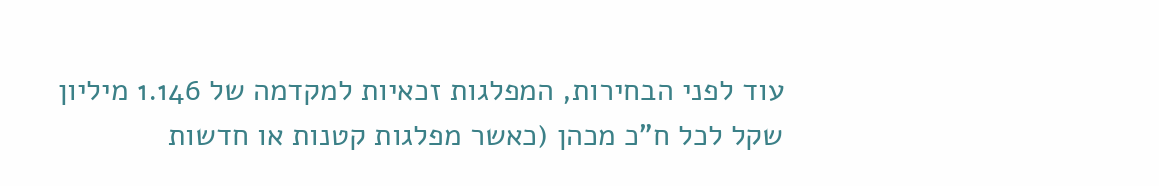עוד לפני הבחירות, המפלגות זכאיות למקדמה של 1.146 מיליון שקל לכל ח"כ מכהן (כאשר מפלגות קטנות או חדשות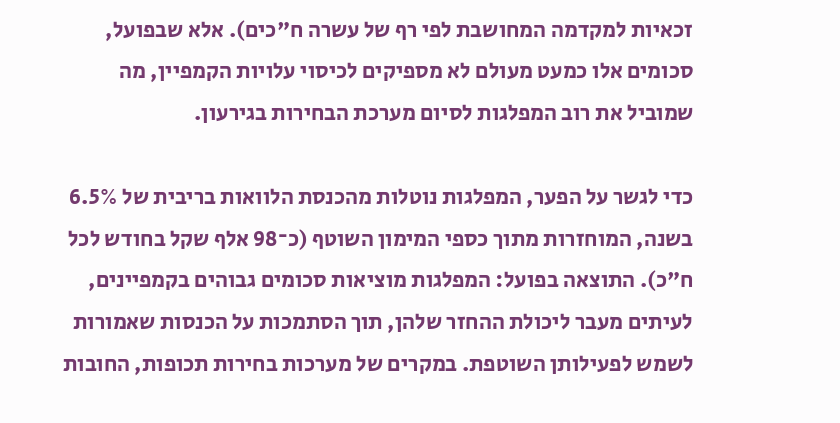זכאיות למקדמה המחושבת לפי רף של עשרה ח"כים). אלא שבפועל, סכומים אלו כמעט מעולם לא מספיקים לכיסוי עלויות הקמפיין, מה שמוביל את רוב המפלגות לסיום מערכת הבחירות בגירעון.

כדי לגשר על הפער, המפלגות נוטלות מהכנסת הלוואות בריבית של 6.5% בשנה, המוחזרות מתוך כספי המימון השוטף (כ־98 אלף שקל בחודש לכל ח"כ). התוצאה בפועל: המפלגות מוציאות סכומים גבוהים בקמפיינים, לעיתים מעבר ליכולת ההחזר שלהן, תוך הסתמכות על הכנסות שאמורות לשמש לפעילותן השוטפת. במקרים של מערכות בחירות תכופות, החובות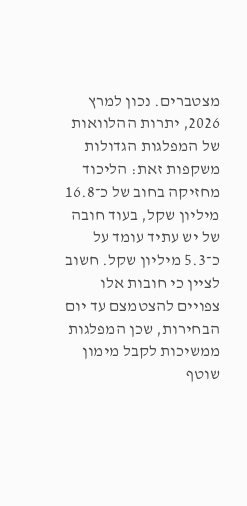מצטברים. נכון למרץ 2026, יתרות ההלוואות של המפלגות הגדולות משקפות זאת: הליכוד מחזיקה בחוב של כ־16.8 מיליון שקל, בעוד חובה של יש עתיד עומד על כ־5.3 מיליון שקל. חשוב לציין כי חובות אלו צפויים להצטמצם עד יום הבחירות, שכן המפלגות ממשיכות לקבל מימון שוטף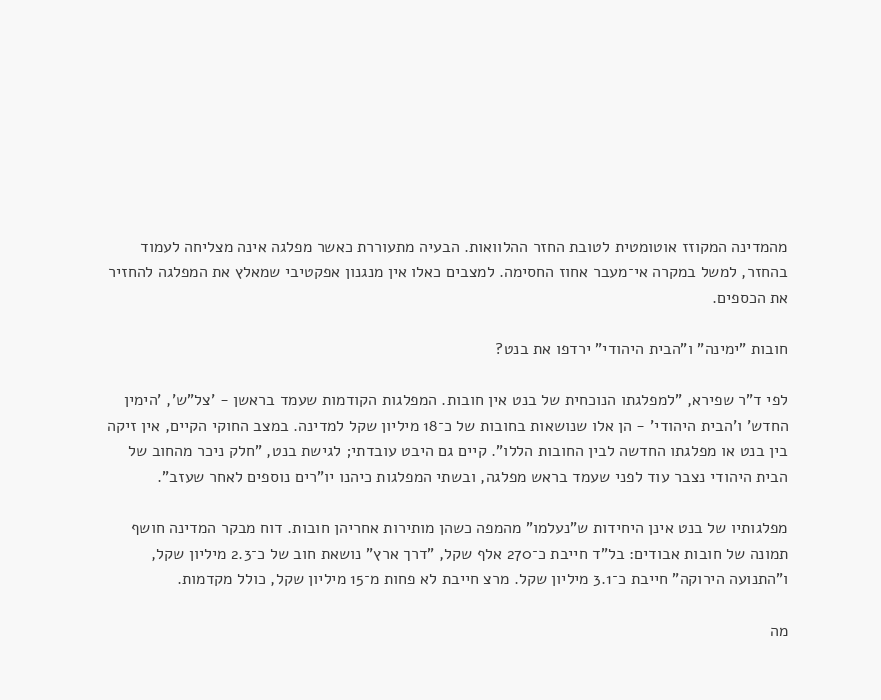מהמדינה המקוזז אוטומטית לטובת החזר ההלוואות. הבעיה מתעוררת כאשר מפלגה אינה מצליחה לעמוד בהחזר, למשל במקרה אי־מעבר אחוז החסימה. למצבים כאלו אין מנגנון אפקטיבי שמאלץ את המפלגה להחזיר את הכספים.

חובות "ימינה" ו"הבית היהודי" ירדפו את בנט?

לפי ד"ר שפירא, "למפלגתו הנוכחית של בנט אין חובות. המפלגות הקודמות שעמד בראשן - 'צל"ש', 'הימין החדש' ו'הבית היהודי' - הן אלו שנושאות בחובות של כ־18 מיליון שקל למדינה. במצב החוקי הקיים, אין זיקה בין בנט או מפלגתו החדשה לבין החובות הללו". קיים גם היבט עובדתי; לגישת בנט, "חלק ניכר מהחוב של הבית היהודי נצבר עוד לפני שעמד בראש מפלגה, ובשתי המפלגות כיהנו יו"רים נוספים לאחר שעזב".

מפלגותיו של בנט אינן היחידות ש"נעלמו" מהמפה כשהן מותירות אחריהן חובות. דוח מבקר המדינה חושף תמונה של חובות אבודים: בל"ד חייבת כ־270 אלף שקל, "דרך ארץ" נושאת חוב של כ־2.3 מיליון שקל, ו"התנועה הירוקה" חייבת כ־3.1 מיליון שקל. מרצ חייבת לא פחות מ־15 מיליון שקל, כולל מקדמות.

מה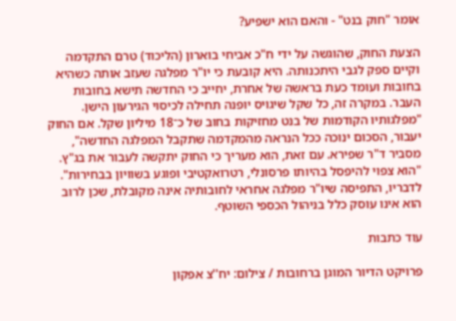אומר "חוק בנט" - והאם הוא ישפיע?

הצעת החוק, שהוגשה על ידי ח"כ אביחי בוארון (הליכוד) טרם התקדמה וקיים ספק לגבי היתכנותה. היא קובעת כי יו"ר מפלגה שעזב אותה כשהיא בחובות ועומד כעת בראשה של אחרת, יחייב כי החדשה תישא בחובות העבר. במקרה זה, כל שקל שיגויס יופנה תחילה לכיסוי הגירעון הישן. "מפלגותיו הקודמות של בנט מחזיקות בחוב של כ־18 מיליון שקל. אם החוק יעבור, הסכום ינוכה ככל הנראה מהמקדמה שתקבל המפלגה החדשה", מסביר ד"ר שפירא. עם זאת, הוא מעריך כי החוק יתקשה לעבור את בג"ץ. "הוא צפוי להיפסל בהיותו פרסונלי, רטרואקטיבי ופוגע בשוויון בבחירות". לדבריו, התפיסה שיו"ר מפלגה אחראי לחובותיה אינה מקובלת, שכן לרוב הוא אינו עוסק כלל בניהול הכספי השוטף.

עוד כתבות

פרויקט הדיור המוגן ברחובות / צילום: יח''צ אפקון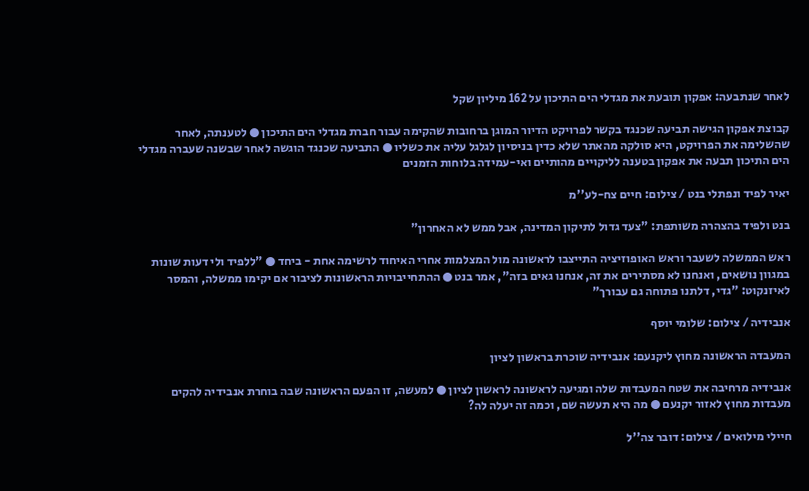לאחר שנתבעה: אפקון תובעת את מגדלי הים התיכון על 162 מיליון שקל

קבוצת אפקון הגישה תביעה שכנגד בקשר לפרויקט הדיור המוגן ברחובות שהקימה עבור חברת מגדלי הים התיכון ● לטענתה, לאחר שהשלימה את הפרויקט, היא סולקה מהאתר שלא כדין בניסיון לגלגל עליה את כשליו ● התביעה שכנגד הוגשה לאחר שבשנה שעברה מגדלי הים התיכון תבעה את אפקון בטענה לליקויים מהותיים ואי-עמידה בלוחות הזמנים

יאיר לפיד ונפתלי בנט / צילום: חיים צח-לע''מ

בנט ולפיד בהצהרה משותפת: "צעד גדול לתיקון המדינה, אבל ממש לא האחרון"

ראש הממשלה לשעבר וראש האופוזיציה התייצבו לראשונה מול המצלמות אחרי האיחוד לרשימה אחת - ביחד ● "ללפיד ולי דעות שונות במגוון נושאים, ואנחנו לא מסתירים את זה, אנחנו גאים בזה", אמר בנט ● ההתחייבויות הראשונות לציבור אם יקימו ממשלה, והמסר לאיזנקוט: "גדי, דלתנו פתוחה גם עבורך"

אנבידיה / צילום: שלומי יוסף

המעבדה הראשונה מחוץ ליקנעם: אנבידיה שוכרת בראשון לציון

אנבידיה מרחיבה את שטח המעבדות שלה ומגיעה לראשונה לראשון לציון ● למעשה, זו הפעם הראשונה שבה בוחרת אנבידיה להקים מעבדות מחוץ לאזור יקנעם ● מה היא תעשה שם, וכמה זה יעלה לה?

חיילי מילואים / צילום: דובר צה''ל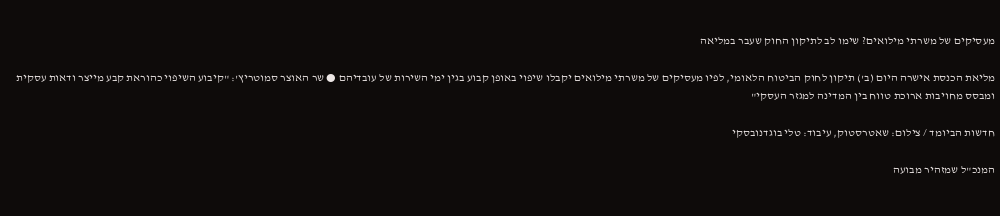מעסיקים של משרתי מילואים? שימו לב לתיקון החוק שעבר במליאה

מליאת הכנסת אישרה היום (ב') תיקון לחוק הביטוח הלאומי, לפיו מעסיקים של משרתי מילואים יקבלו שיפוי באופן קבוע בגין ימי השירות של עובדיהם ● שר האוצר סמוטריץ': "קיבוע השיפוי כהוראת קבע מייצר ודאות עסקית ומבסס מחויבות ארוכת טווח בין המדינה למגזר העסקי"

חדשות הביומד / צילום: שאטרסטוק, עיבוד: טלי בוגדנובסקי

המנכ"ל שמזהיר מבועה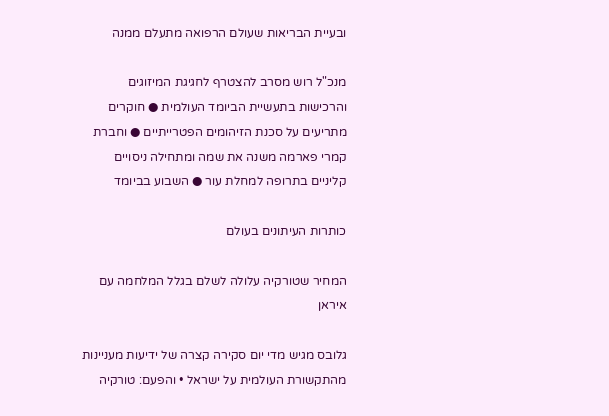ובעיית הבריאות שעולם הרפואה מתעלם ממנה

מנכ"ל רוש מסרב להצטרף לחגיגת המיזוגים והרכישות בתעשיית הביומד העולמית ● חוקרים מתריעים על סכנת הזיהומים הפטרייתיים ● וחברת קמרי פארמה משנה את שמה ומתחילה ניסויים קליניים בתרופה למחלת עור ● השבוע בביומד

כותרות העיתונים בעולם

המחיר שטורקיה עלולה לשלם בגלל המלחמה עם איראן

גלובס מגיש מדי יום סקירה קצרה של ידיעות מעניינות מהתקשורת העולמית על ישראל • והפעם: טורקיה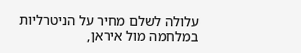עלולה לשלם מחיר על הניטרליות במלחמה מול איראן,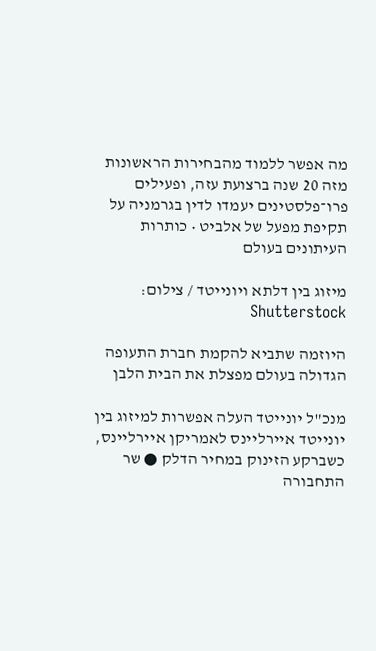מה אפשר ללמוד מהבחירות הראשונות מזה 20 שנה ברצועת עזה, ופעילים פרו־פלסטינים יעמדו לדין בגרמניה על תקיפת מפעל של אלביט • כותרות העיתונים בעולם

מיזוג בין דלתא ויונייטד / צילום: Shutterstock

היוזמה שתביא להקמת חברת התעופה הגדולה בעולם מפצלת את הבית הלבן

מנכ"ל יונייטד העלה אפשרות למיזוג בין יונייטד איירליינס לאמריקן איירליינס, כשברקע הזינוק במחיר הדלק ● שר התחבורה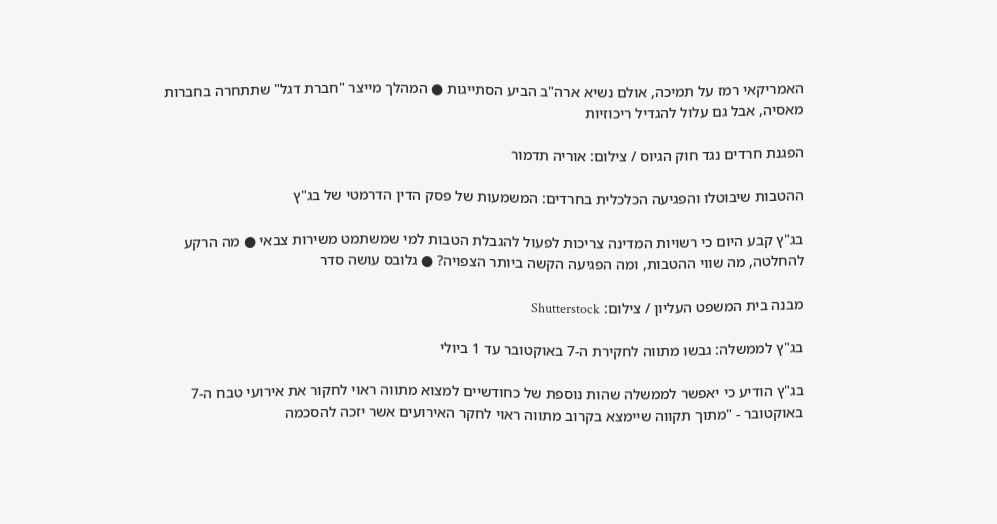האמריקאי רמז על תמיכה, אולם נשיא ארה"ב הביע הסתייגות ● המהלך מייצר "חברת דגל" שתתחרה בחברות מאסיה, אבל גם עלול להגדיל ריכוזיות

הפגנת חרדים נגד חוק הגיוס / צילום: אוריה תדמור

ההטבות שיבוטלו והפגיעה הכלכלית בחרדים: המשמעות של פסק הדין הדרמטי של בג"ץ

בג"ץ קבע היום כי רשויות המדינה צריכות לפעול להגבלת הטבות למי שמשתמט משירות צבאי ● מה הרקע להחלטה, מה שווי ההטבות, ומה הפגיעה הקשה ביותר הצפויה? ● גלובס עושה סדר

מבנה בית המשפט העליון / צילום: Shutterstock

בג"ץ לממשלה: גבשו מתווה לחקירת ה-7 באוקטובר עד 1 ביולי

בג"ץ הודיע כי יאפשר לממשלה שהות נוספת של כחודשיים למצוא מתווה ראוי לחקור את אירועי טבח ה-7 באוקטובר - "מתוך תקווה שיימצא בקרוב מתווה ראוי לחקר האירועים אשר יזכה להסכמה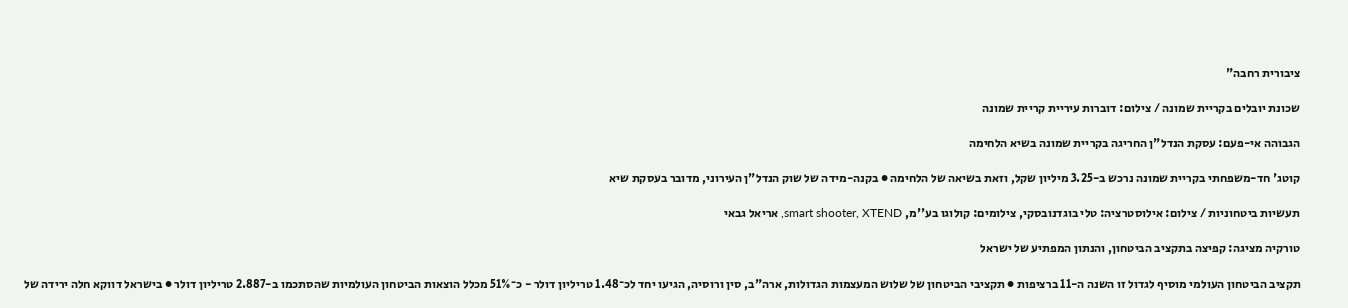ציבורית רחבה"

שכונת יובלים בקריית שמונה / צילום: דוברות עיריית קריית שמונה

הגבוהה אי-פעם: עסקת הנדל"ן החריגה בקריית שמונה בשיא הלחימה

קוטג' חד-משפחתי בקריית שמונה נרכש ב-3.25 מיליון שקל, וזאת בשיאה של הלחימה ● בקנה-מידה של שוק הנדל"ן העירוני, מדובר בעסקת שיא

תעשיות ביטחוניות / צילום: אילוסטרציה: טלי בוגדנובסקי, צילומים: קולוגו בע''מ, smart shooter, XTEND, אריאל גבאי

טורקיה מציגה: קפיצה בתקציב הביטחון, והנתון המפתיע של ישראל

תקציב הביטחון העולמי מוסיף לגדול זו השנה ה-11 ברציפות ● תקציבי הביטחון של שלוש המעצמות הגדולות, ארה"ב, סין ורוסיה, הגיעו יחד לכ־1.48 טריליון דולר - כ־51% מכלל הוצאות הביטחון העולמיות שהסתכמו ב-2.887 טריליון דולר ● בישראל דווקא חלה ירידה של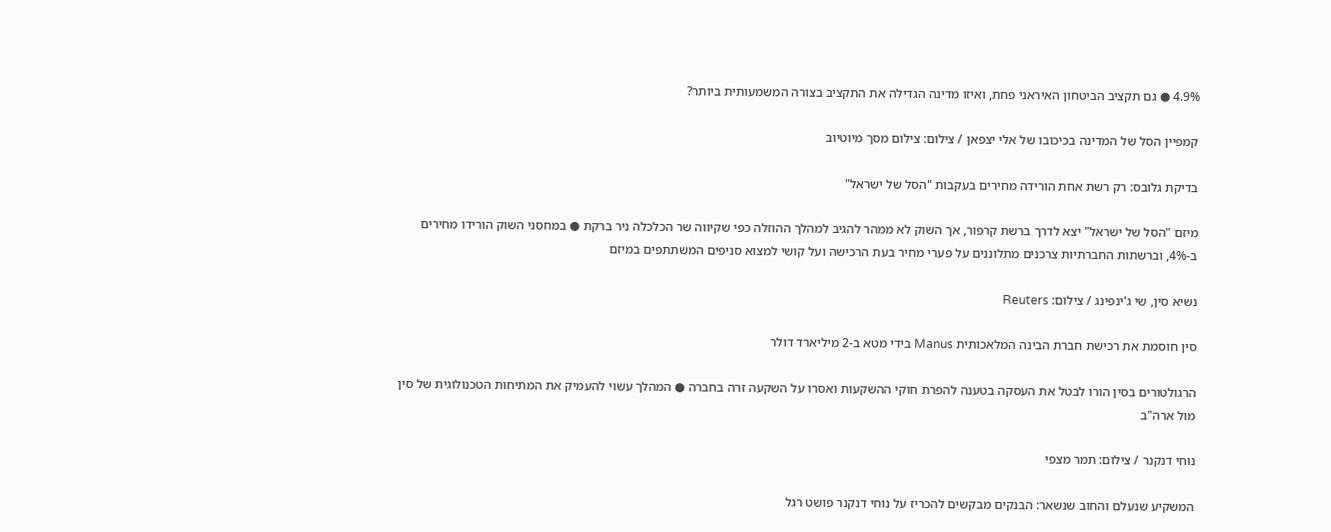4.9% ● גם תקציב הביטחון האיראני פחת, ואיזו מדינה הגדילה את התקציב בצורה המשמעותית ביותר?

קמפיין הסל של המדינה בכיכובו של אלי יצפאן / צילום: צילום מסך מיוטיוב

בדיקת גלובס: רק רשת אחת הורידה מחירים בעקבות "הסל של ישראל"

מיזם "הסל של ישראל" יצא לדרך ברשת קרפור, אך השוק לא ממהר להגיב למהלך ההוזלה כפי שקיווה שר הכלכלה ניר ברקת ● במחסני השוק הורידו מחירים ב-4%, וברשתות החברתיות צרכנים מתלוננים על פערי מחיר בעת הרכישה ועל קושי למצוא סניפים המשתתפים במיזם

נשיא סין, שי ג'ינפינג / צילום: Reuters

סין חוסמת את רכישת חברת הבינה המלאכותית Manus בידי מטא ב-2 מיליארד דולר

הרגולטורים בסין הורו לבטל את העסקה בטענה להפרת חוקי ההשקעות ואסרו על השקעה זרה בחברה ● המהלך עשוי להעמיק את המתיחות הטכנולוגית של סין מול ארה"ב

נוחי דנקנר / צילום: תמר מצפי

המשקיע שנעלם והחוב שנשאר: הבנקים מבקשים להכריז על נוחי דנקנר פושט רגל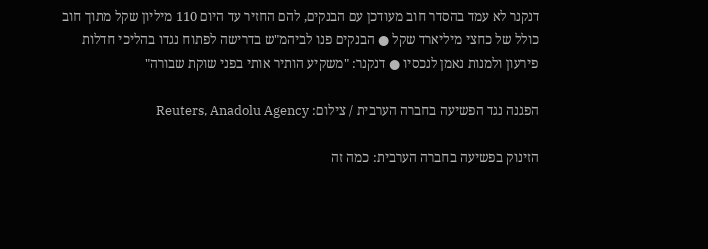דנקנר לא עמד בהסדר חוב מעודכן עם הבנקים, להם החזיר עד היום 110 מיליון שקל מתוך חוב כולל של כחצי מיליארד שקל ● הבנקים פנו לביהמ"ש בדרישה לפתוח נגדו בהליכי חדלות פירעון ולמנות נאמן לנכסיו ● דנקנר: "משקיע הותיר אותי בפני שוקת שבורה"

הפגנה נגד הפשיעה בחברה הערבית / צילום: Reuters, Anadolu Agency

הזינוק בפשיעה בחברה הערבית: כמה זה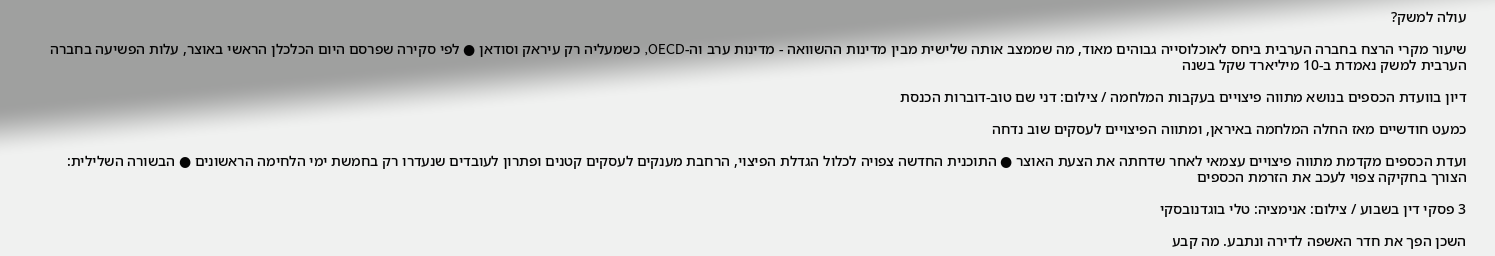עולה למשק?

שיעור מקרי הרצח בחברה הערבית ביחס לאוכלוסייה גבוהים מאוד, מה שממצב אותה שלישית מבין מדינות ההשוואה - מדינות ערב וה-OECD, כשמעליה רק עיראק וסודאן ● לפי סקירה שפרסם היום הכלכלן הראשי באוצר, עלות הפשיעה בחברה הערבית למשק נאמדת ב-10 מיליארד שקל בשנה

דיון בוועדת הכספים בנושא מתווה פיצויים בעקבות המלחמה / צילום: דני שם טוב-דוברות הכנסת

כמעט חודשיים מאז החלה המלחמה באיראן, ומתווה הפיצויים לעסקים שוב נדחה

ועדת הכספים מקדמת מתווה פיצויים עצמאי לאחר שדחתה את הצעת האוצר ● התוכנית החדשה צפויה לכלול הגדלת הפיצוי, הרחבת מענקים לעסקים קטנים ופתרון לעובדים שנעדרו רק בחמשת ימי הלחימה הראשונים ● הבשורה השלילית: הצורך בחקיקה צפוי לעכב את הזרמת הכספים

3 פסקי דין בשבוע / צילום: אנימציה: טלי בוגדנובסקי

השכן הפך את חדר האשפה לדירה ונתבע. מה קבע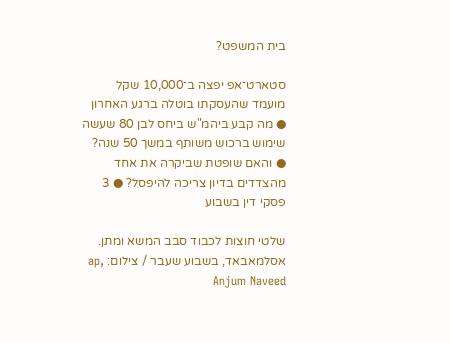בית המשפט?

סטארט־אפ יפצה ב־10,000 שקל מועמד שהעסקתו בוטלה ברגע האחרון ● מה קבע ביהמ"ש ביחס לבן 80 שעשה שימוש ברכוש משותף במשך 50 שנה? ● והאם שופטת שביקרה את אחד מהצדדים בדיון צריכה להיפסל? ● 3 פסקי דין בשבוע

שלטי חוצות לכבוד סבב המשא ומתן. אסלמאבאד, בשבוע שעבר / צילום: ap, Anjum Naveed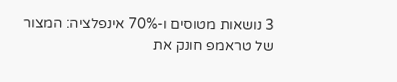3 נושאות מטוסים ו-70% אינפלציה: המצור של טראמפ חונק את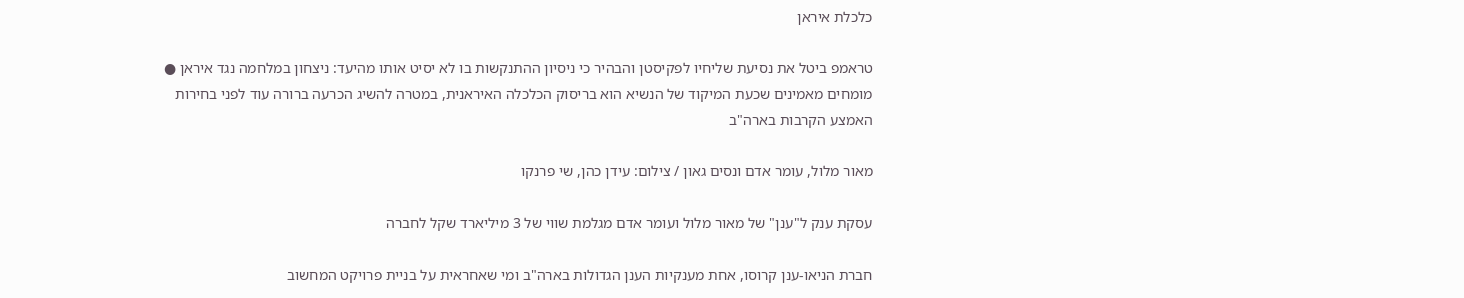כלכלת איראן

טראמפ ביטל את נסיעת שליחיו לפקיסטן והבהיר כי ניסיון ההתנקשות בו לא יסיט אותו מהיעד: ניצחון במלחמה נגד איראן ● מומחים מאמינים שכעת המיקוד של הנשיא הוא בריסוק הכלכלה האיראנית, במטרה להשיג הכרעה ברורה עוד לפני בחירות האמצע הקרבות בארה"ב

מאור מלול, עומר אדם ונסים גאון / צילום: עידן כהן, שי פרנקו

עסקת ענק ל"ענן" של מאור מלול ועומר אדם מגלמת שווי של 3 מיליארד שקל לחברה

חברת הניאו-ענן קרוסו, אחת מענקיות הענן הגדולות בארה"ב ומי שאחראית על בניית פרויקט המחשוב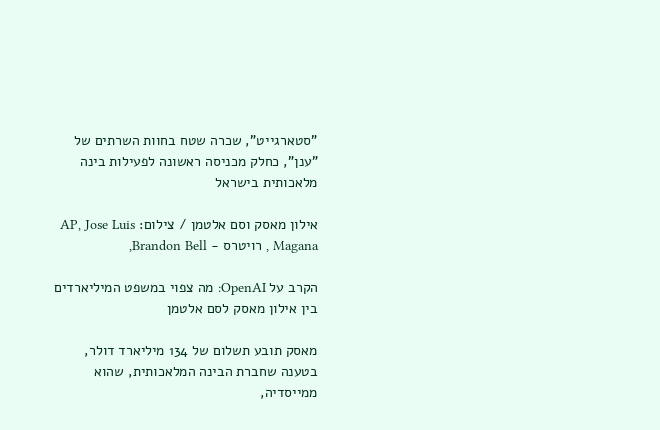"סטארגייט", שכרה שטח בחוות השרתים של "ענן", כחלק מכניסה ראשונה לפעילות בינה מלאכותית בישראל

אילון מאסק וסם אלטמן / צילום: AP, Jose Luis Magana , רויטרס - Brandon Bell,

הקרב על OpenAI: מה צפוי במשפט המיליארדים בין אילון מאסק לסם אלטמן

מאסק תובע תשלום של 134 מיליארד דולר, בטענה שחברת הבינה המלאכותית, שהוא ממייסדיה,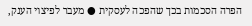הפרה הסכמות בכך שהפכה לעסקית ● מעבר לפיצוי הענק,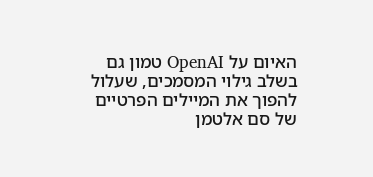האיום על OpenAI טמון גם בשלב גילוי המסמכים, שעלול להפוך את המיילים הפרטיים של סם אלטמן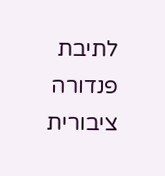לתיבת פנדורה ציבורית